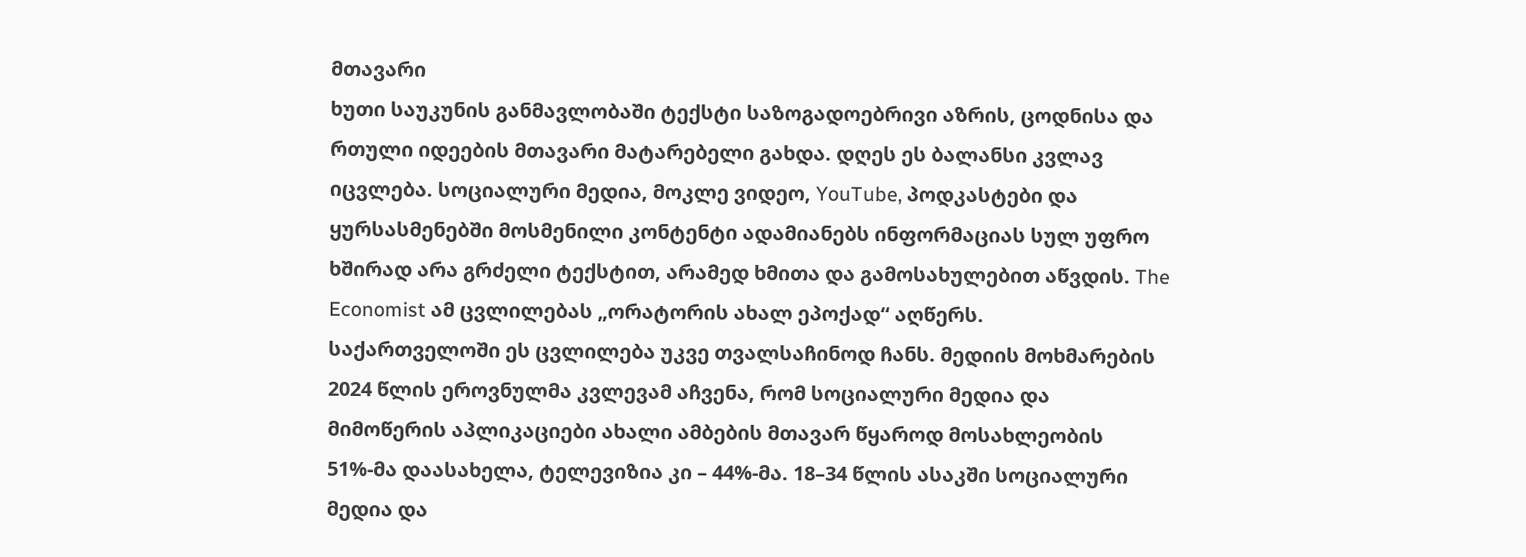მთავარი
ხუთი საუკუნის განმავლობაში ტექსტი საზოგადოებრივი აზრის, ცოდნისა და რთული იდეების მთავარი მატარებელი გახდა. დღეს ეს ბალანსი კვლავ იცვლება. სოციალური მედია, მოკლე ვიდეო, YouTube, პოდკასტები და ყურსასმენებში მოსმენილი კონტენტი ადამიანებს ინფორმაციას სულ უფრო ხშირად არა გრძელი ტექსტით, არამედ ხმითა და გამოსახულებით აწვდის. The Economist ამ ცვლილებას „ორატორის ახალ ეპოქად“ აღწერს.
საქართველოში ეს ცვლილება უკვე თვალსაჩინოდ ჩანს. მედიის მოხმარების 2024 წლის ეროვნულმა კვლევამ აჩვენა, რომ სოციალური მედია და მიმოწერის აპლიკაციები ახალი ამბების მთავარ წყაროდ მოსახლეობის 51%-მა დაასახელა, ტელევიზია კი – 44%-მა. 18–34 წლის ასაკში სოციალური მედია და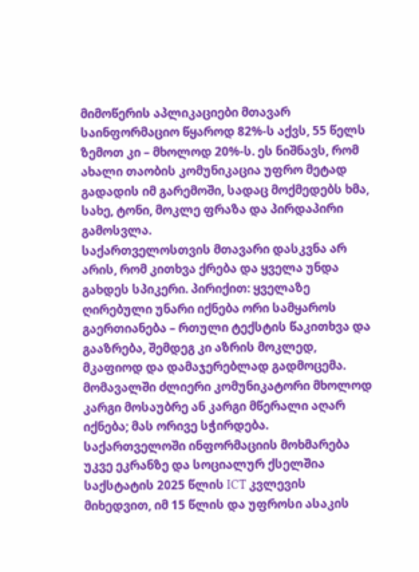მიმოწერის აპლიკაციები მთავარ საინფორმაციო წყაროდ 82%-ს აქვს, 55 წელს ზემოთ კი – მხოლოდ 20%-ს. ეს ნიშნავს, რომ ახალი თაობის კომუნიკაცია უფრო მეტად გადადის იმ გარემოში, სადაც მოქმედებს ხმა, სახე, ტონი, მოკლე ფრაზა და პირდაპირი გამოსვლა.
საქართველოსთვის მთავარი დასკვნა არ არის, რომ კითხვა ქრება და ყველა უნდა გახდეს სპიკერი. პირიქით: ყველაზე ღირებული უნარი იქნება ორი სამყაროს გაერთიანება – რთული ტექსტის წაკითხვა და გააზრება, შემდეგ კი აზრის მოკლედ, მკაფიოდ და დამაჯერებლად გადმოცემა. მომავალში ძლიერი კომუნიკატორი მხოლოდ კარგი მოსაუბრე ან კარგი მწერალი აღარ იქნება; მას ორივე სჭირდება.
საქართველოში ინფორმაციის მოხმარება უკვე ეკრანზე და სოციალურ ქსელშია
საქსტატის 2025 წლის ICT კვლევის მიხედვით, იმ 15 წლის და უფროსი ასაკის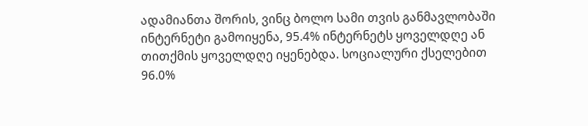ადამიანთა შორის, ვინც ბოლო სამი თვის განმავლობაში ინტერნეტი გამოიყენა, 95.4% ინტერნეტს ყოველდღე ან თითქმის ყოველდღე იყენებდა. სოციალური ქსელებით 96.0%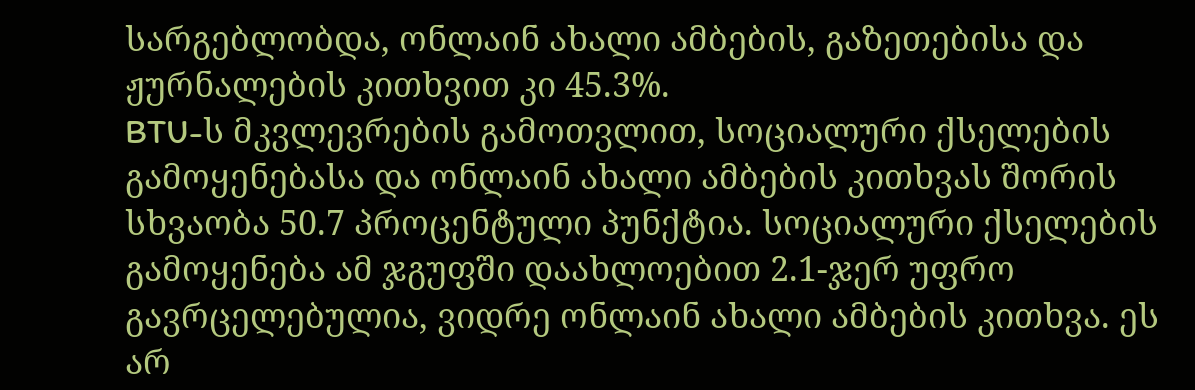სარგებლობდა, ონლაინ ახალი ამბების, გაზეთებისა და ჟურნალების კითხვით კი 45.3%.
BTU-ს მკვლევრების გამოთვლით, სოციალური ქსელების გამოყენებასა და ონლაინ ახალი ამბების კითხვას შორის სხვაობა 50.7 პროცენტული პუნქტია. სოციალური ქსელების გამოყენება ამ ჯგუფში დაახლოებით 2.1-ჯერ უფრო გავრცელებულია, ვიდრე ონლაინ ახალი ამბების კითხვა. ეს არ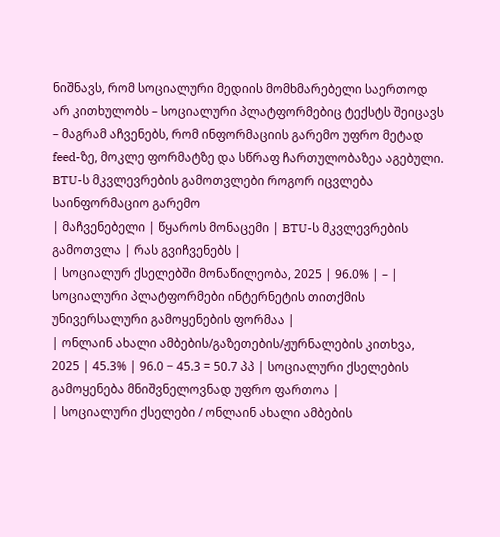ნიშნავს, რომ სოციალური მედიის მომხმარებელი საერთოდ არ კითხულობს – სოციალური პლატფორმებიც ტექსტს შეიცავს – მაგრამ აჩვენებს, რომ ინფორმაციის გარემო უფრო მეტად feed-ზე, მოკლე ფორმატზე და სწრაფ ჩართულობაზეა აგებული.
BTU-ს მკვლევრების გამოთვლები როგორ იცვლება საინფორმაციო გარემო
| მაჩვენებელი | წყაროს მონაცემი | BTU-ს მკვლევრების გამოთვლა | რას გვიჩვენებს |
| სოციალურ ქსელებში მონაწილეობა, 2025 | 96.0% | – | სოციალური პლატფორმები ინტერნეტის თითქმის უნივერსალური გამოყენების ფორმაა |
| ონლაინ ახალი ამბების/გაზეთების/ჟურნალების კითხვა, 2025 | 45.3% | 96.0 − 45.3 = 50.7 პპ | სოციალური ქსელების გამოყენება მნიშვნელოვნად უფრო ფართოა |
| სოციალური ქსელები / ონლაინ ახალი ამბების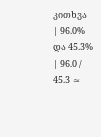კითხვა | 96.0% და 45.3% | 96.0 / 45.3 ≈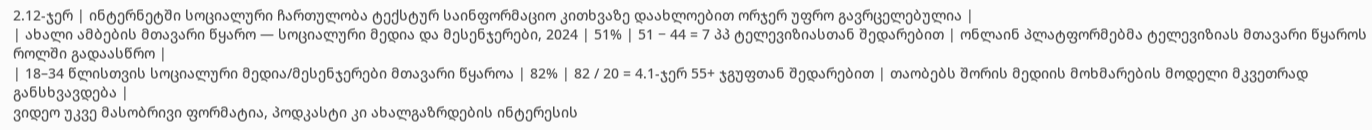2.12-ჯერ | ინტერნეტში სოციალური ჩართულობა ტექსტურ საინფორმაციო კითხვაზე დაახლოებით ორჯერ უფრო გავრცელებულია |
| ახალი ამბების მთავარი წყარო — სოციალური მედია და მესენჯერები, 2024 | 51% | 51 − 44 = 7 პპ ტელევიზიასთან შედარებით | ონლაინ პლატფორმებმა ტელევიზიას მთავარი წყაროს როლში გადაასწრო |
| 18–34 წლისთვის სოციალური მედია/მესენჯერები მთავარი წყაროა | 82% | 82 / 20 = 4.1-ჯერ 55+ ჯგუფთან შედარებით | თაობებს შორის მედიის მოხმარების მოდელი მკვეთრად განსხვავდება |
ვიდეო უკვე მასობრივი ფორმატია, პოდკასტი კი ახალგაზრდების ინტერესის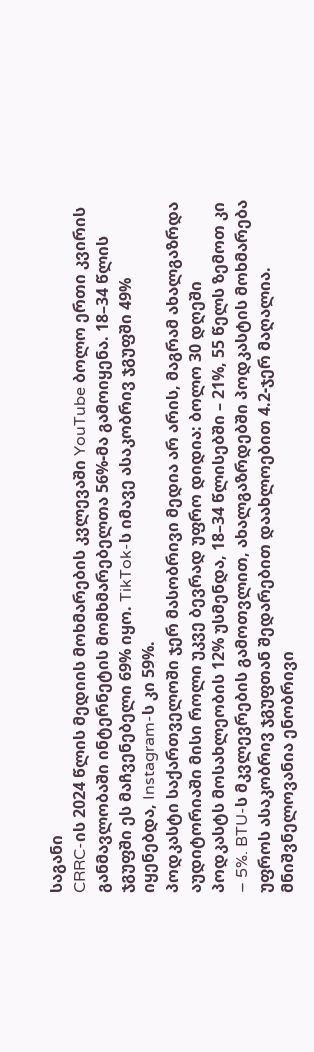საგანი
CRRC-ის 2024 წლის მედიის მოხმარების კვლევაში YouTube ბოლო ერთი კვირის განმავლობაში ინტერნეტის მომხმარებელთა 56%-მა გამოიყენა. 18–34 წლის ჯგუფში ეს მაჩვენებელი 69% იყო. TikTok-ს იმავე ასაკობრივ ჯგუფში 49% იყენებდა, Instagram-ს კი 59%.
პოდკასტი საქართველოში ჯერ მასობრივი მედია არ არის, მაგრამ ახალგაზრდა აუდიტორიაში მისი როლი უკვე ბევრად უფრო დიდია: ბოლო 30 დღეში პოდკასტს მოსახლეობის 12% უსმენდა, 18–34 წლისებში – 21%, 55 წელს ზემოთ კი – 5%. BTU-ს მკვლევრების გამოთვლით, ახალგაზრდებში პოდკასტის მოხმარება უფროს ასაკობრივ ჯგუფთან შედარებით დაახლოებით 4.2-ჯერ მაღალია.
მნიშვნელოვანია ენობრივი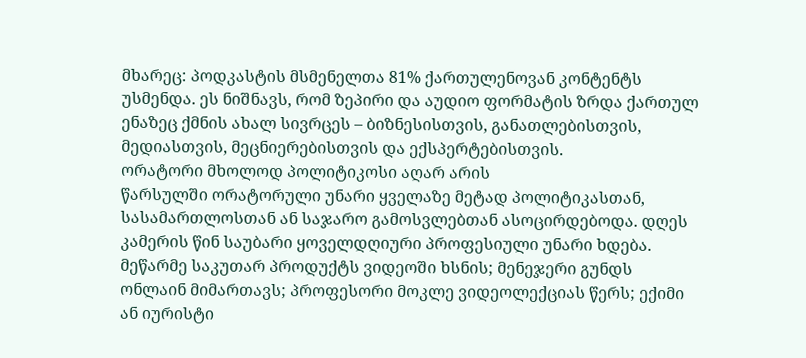მხარეც: პოდკასტის მსმენელთა 81% ქართულენოვან კონტენტს უსმენდა. ეს ნიშნავს, რომ ზეპირი და აუდიო ფორმატის ზრდა ქართულ ენაზეც ქმნის ახალ სივრცეს – ბიზნესისთვის, განათლებისთვის, მედიასთვის, მეცნიერებისთვის და ექსპერტებისთვის.
ორატორი მხოლოდ პოლიტიკოსი აღარ არის
წარსულში ორატორული უნარი ყველაზე მეტად პოლიტიკასთან, სასამართლოსთან ან საჯარო გამოსვლებთან ასოცირდებოდა. დღეს კამერის წინ საუბარი ყოველდღიური პროფესიული უნარი ხდება. მეწარმე საკუთარ პროდუქტს ვიდეოში ხსნის; მენეჯერი გუნდს ონლაინ მიმართავს; პროფესორი მოკლე ვიდეოლექციას წერს; ექიმი ან იურისტი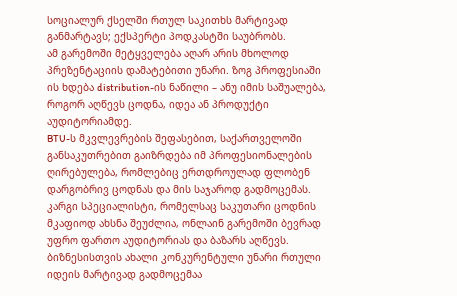სოციალურ ქსელში რთულ საკითხს მარტივად განმარტავს; ექსპერტი პოდკასტში საუბრობს.
ამ გარემოში მეტყველება აღარ არის მხოლოდ პრეზენტაციის დამატებითი უნარი. ზოგ პროფესიაში ის ხდება distribution-ის ნაწილი – ანუ იმის საშუალება, როგორ აღწევს ცოდნა, იდეა ან პროდუქტი აუდიტორიამდე.
BTU-ს მკვლევრების შეფასებით, საქართველოში განსაკუთრებით გაიზრდება იმ პროფესიონალების ღირებულება, რომლებიც ერთდროულად ფლობენ დარგობრივ ცოდნას და მის საჯაროდ გადმოცემას. კარგი სპეციალისტი, რომელსაც საკუთარი ცოდნის მკაფიოდ ახსნა შეუძლია, ონლაინ გარემოში ბევრად უფრო ფართო აუდიტორიას და ბაზარს აღწევს.
ბიზნესისთვის ახალი კონკურენტული უნარი რთული იდეის მარტივად გადმოცემაა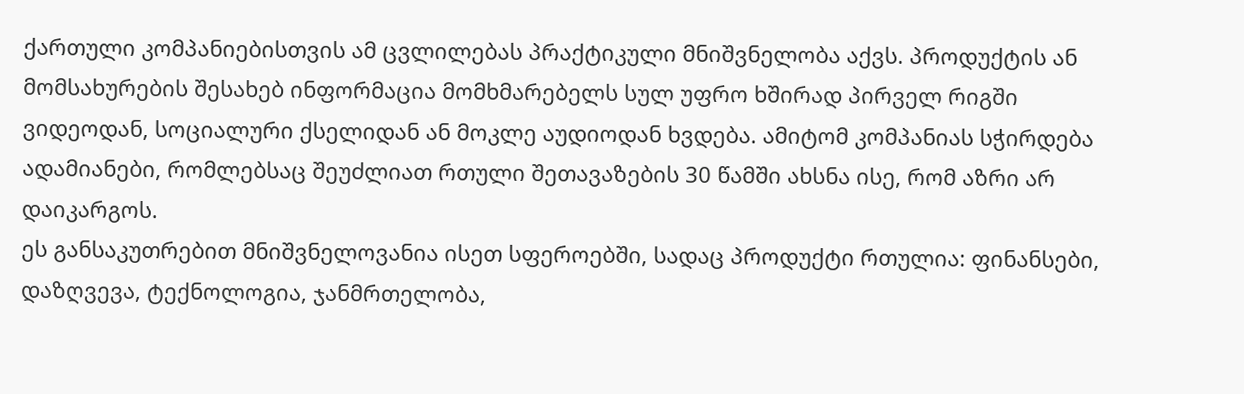ქართული კომპანიებისთვის ამ ცვლილებას პრაქტიკული მნიშვნელობა აქვს. პროდუქტის ან მომსახურების შესახებ ინფორმაცია მომხმარებელს სულ უფრო ხშირად პირველ რიგში ვიდეოდან, სოციალური ქსელიდან ან მოკლე აუდიოდან ხვდება. ამიტომ კომპანიას სჭირდება ადამიანები, რომლებსაც შეუძლიათ რთული შეთავაზების 30 წამში ახსნა ისე, რომ აზრი არ დაიკარგოს.
ეს განსაკუთრებით მნიშვნელოვანია ისეთ სფეროებში, სადაც პროდუქტი რთულია: ფინანსები, დაზღვევა, ტექნოლოგია, ჯანმრთელობა,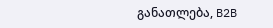განათლება, B2B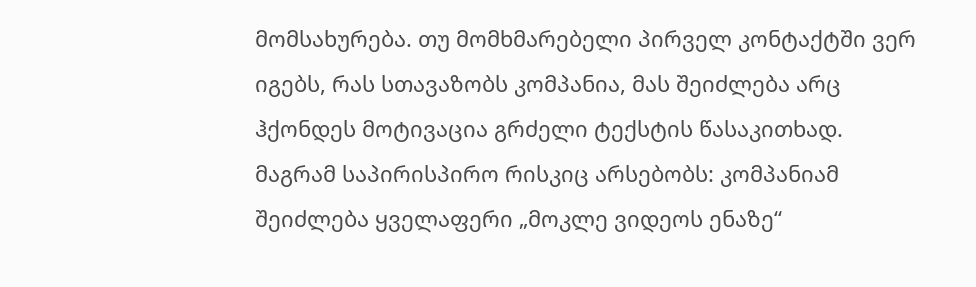მომსახურება. თუ მომხმარებელი პირველ კონტაქტში ვერ იგებს, რას სთავაზობს კომპანია, მას შეიძლება არც ჰქონდეს მოტივაცია გრძელი ტექსტის წასაკითხად.
მაგრამ საპირისპირო რისკიც არსებობს: კომპანიამ შეიძლება ყველაფერი „მოკლე ვიდეოს ენაზე“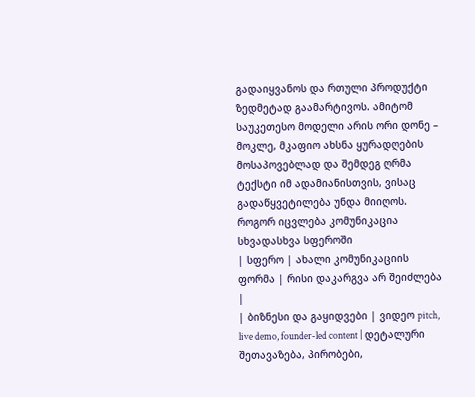გადაიყვანოს და რთული პროდუქტი ზედმეტად გაამარტივოს. ამიტომ საუკეთესო მოდელი არის ორი დონე – მოკლე, მკაფიო ახსნა ყურადღების მოსაპოვებლად და შემდეგ ღრმა ტექსტი იმ ადამიანისთვის, ვისაც გადაწყვეტილება უნდა მიიღოს.
როგორ იცვლება კომუნიკაცია სხვადასხვა სფეროში
| სფერო | ახალი კომუნიკაციის ფორმა | რისი დაკარგვა არ შეიძლება |
| ბიზნესი და გაყიდვები | ვიდეო pitch, live demo, founder-led content | დეტალური შეთავაზება, პირობები,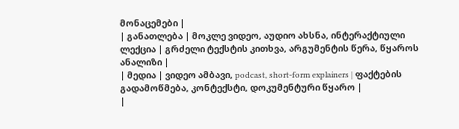მონაცემები |
| განათლება | მოკლე ვიდეო, აუდიო ახსნა, ინტერაქტიული ლექცია | გრძელი ტექსტის კითხვა, არგუმენტის წერა, წყაროს ანალიზი |
| მედია | ვიდეო ამბავი, podcast, short-form explainers | ფაქტების გადამოწმება, კონტექსტი, დოკუმენტური წყარო |
|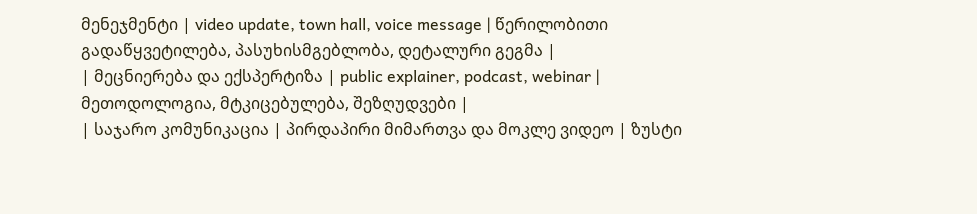მენეჯმენტი | video update, town hall, voice message | წერილობითი გადაწყვეტილება, პასუხისმგებლობა, დეტალური გეგმა |
| მეცნიერება და ექსპერტიზა | public explainer, podcast, webinar | მეთოდოლოგია, მტკიცებულება, შეზღუდვები |
| საჯარო კომუნიკაცია | პირდაპირი მიმართვა და მოკლე ვიდეო | ზუსტი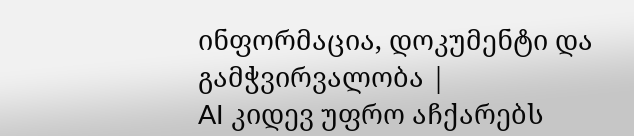ინფორმაცია, დოკუმენტი და გამჭვირვალობა |
AI კიდევ უფრო აჩქარებს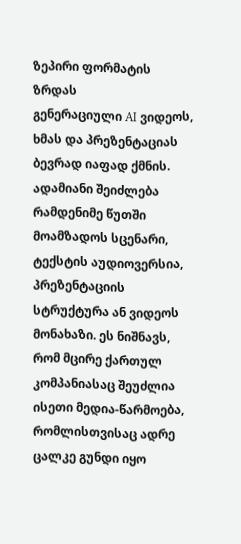ზეპირი ფორმატის ზრდას
გენერაციული AI ვიდეოს, ხმას და პრეზენტაციას ბევრად იაფად ქმნის. ადამიანი შეიძლება რამდენიმე წუთში მოამზადოს სცენარი, ტექსტის აუდიოვერსია, პრეზენტაციის სტრუქტურა ან ვიდეოს მონახაზი. ეს ნიშნავს, რომ მცირე ქართულ კომპანიასაც შეუძლია ისეთი მედია-წარმოება, რომლისთვისაც ადრე ცალკე გუნდი იყო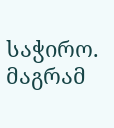საჭირო.
მაგრამ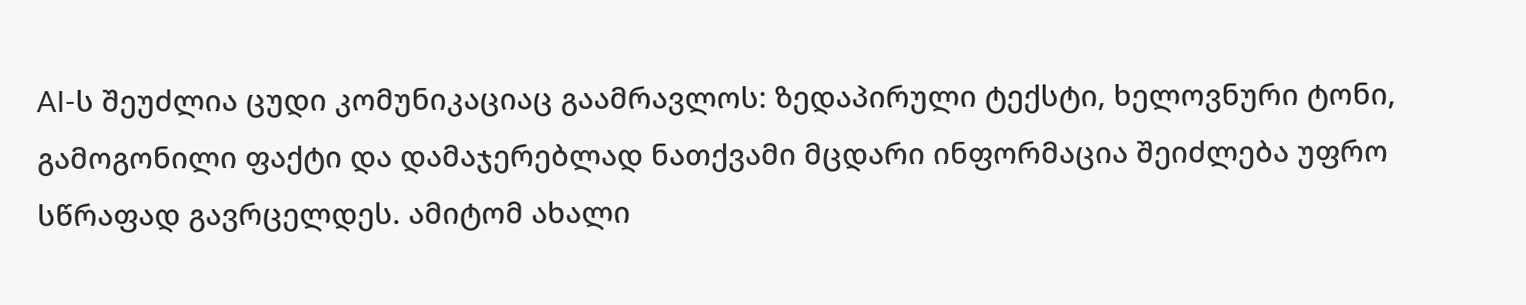AI-ს შეუძლია ცუდი კომუნიკაციაც გაამრავლოს: ზედაპირული ტექსტი, ხელოვნური ტონი, გამოგონილი ფაქტი და დამაჯერებლად ნათქვამი მცდარი ინფორმაცია შეიძლება უფრო სწრაფად გავრცელდეს. ამიტომ ახალი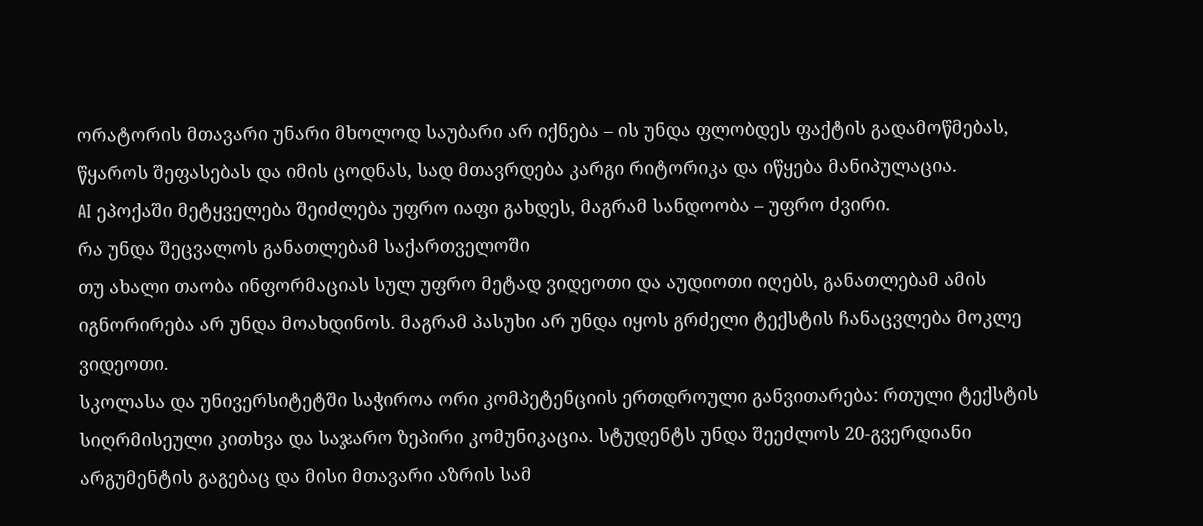ორატორის მთავარი უნარი მხოლოდ საუბარი არ იქნება – ის უნდა ფლობდეს ფაქტის გადამოწმებას, წყაროს შეფასებას და იმის ცოდნას, სად მთავრდება კარგი რიტორიკა და იწყება მანიპულაცია.
AI ეპოქაში მეტყველება შეიძლება უფრო იაფი გახდეს, მაგრამ სანდოობა – უფრო ძვირი.
რა უნდა შეცვალოს განათლებამ საქართველოში
თუ ახალი თაობა ინფორმაციას სულ უფრო მეტად ვიდეოთი და აუდიოთი იღებს, განათლებამ ამის იგნორირება არ უნდა მოახდინოს. მაგრამ პასუხი არ უნდა იყოს გრძელი ტექსტის ჩანაცვლება მოკლე ვიდეოთი.
სკოლასა და უნივერსიტეტში საჭიროა ორი კომპეტენციის ერთდროული განვითარება: რთული ტექსტის სიღრმისეული კითხვა და საჯარო ზეპირი კომუნიკაცია. სტუდენტს უნდა შეეძლოს 20-გვერდიანი არგუმენტის გაგებაც და მისი მთავარი აზრის სამ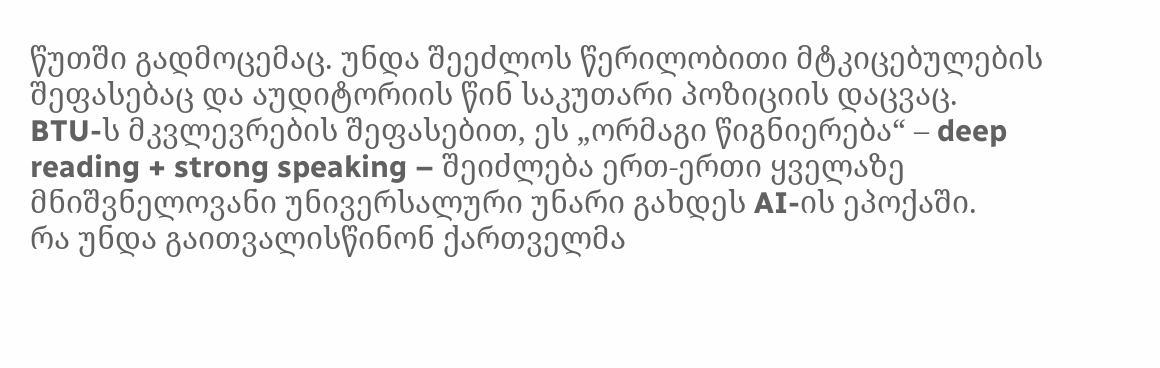წუთში გადმოცემაც. უნდა შეეძლოს წერილობითი მტკიცებულების შეფასებაც და აუდიტორიის წინ საკუთარი პოზიციის დაცვაც.
BTU-ს მკვლევრების შეფასებით, ეს „ორმაგი წიგნიერება“ – deep reading + strong speaking – შეიძლება ერთ-ერთი ყველაზე მნიშვნელოვანი უნივერსალური უნარი გახდეს AI-ის ეპოქაში.
რა უნდა გაითვალისწინონ ქართველმა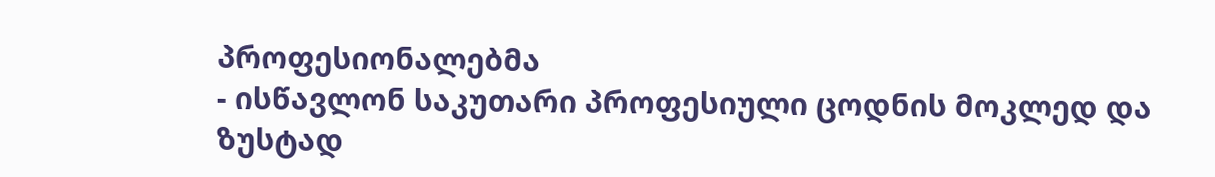პროფესიონალებმა
- ისწავლონ საკუთარი პროფესიული ცოდნის მოკლედ და ზუსტად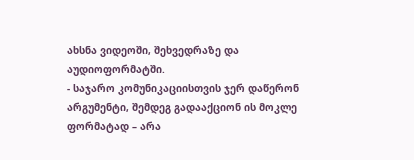ახსნა ვიდეოში, შეხვედრაზე და აუდიოფორმატში.
- საჯარო კომუნიკაციისთვის ჯერ დაწერონ არგუმენტი, შემდეგ გადააქციონ ის მოკლე ფორმატად – არა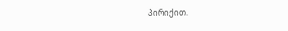პირიქით.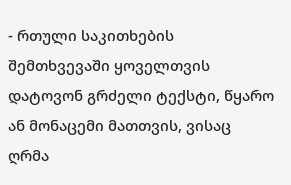- რთული საკითხების შემთხვევაში ყოველთვის დატოვონ გრძელი ტექსტი, წყარო ან მონაცემი მათთვის, ვისაც ღრმა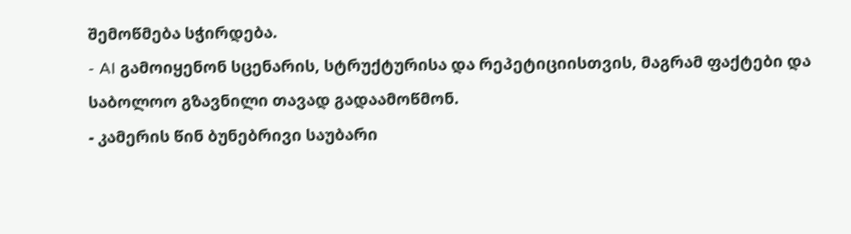შემოწმება სჭირდება.
- AI გამოიყენონ სცენარის, სტრუქტურისა და რეპეტიციისთვის, მაგრამ ფაქტები და საბოლოო გზავნილი თავად გადაამოწმონ.
- კამერის წინ ბუნებრივი საუბარი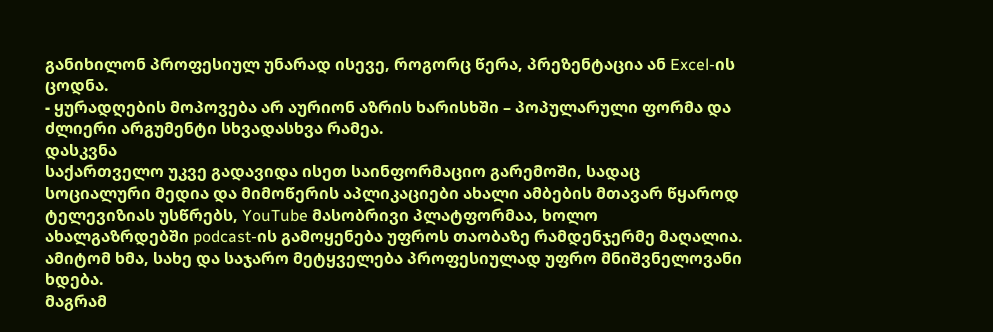განიხილონ პროფესიულ უნარად ისევე, როგორც წერა, პრეზენტაცია ან Excel-ის ცოდნა.
- ყურადღების მოპოვება არ აურიონ აზრის ხარისხში – პოპულარული ფორმა და ძლიერი არგუმენტი სხვადასხვა რამეა.
დასკვნა
საქართველო უკვე გადავიდა ისეთ საინფორმაციო გარემოში, სადაც სოციალური მედია და მიმოწერის აპლიკაციები ახალი ამბების მთავარ წყაროდ ტელევიზიას უსწრებს, YouTube მასობრივი პლატფორმაა, ხოლო ახალგაზრდებში podcast-ის გამოყენება უფროს თაობაზე რამდენჯერმე მაღალია. ამიტომ ხმა, სახე და საჯარო მეტყველება პროფესიულად უფრო მნიშვნელოვანი ხდება.
მაგრამ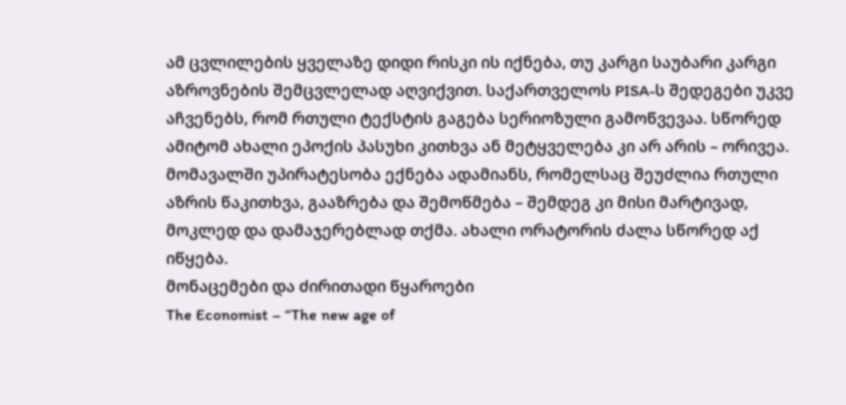ამ ცვლილების ყველაზე დიდი რისკი ის იქნება, თუ კარგი საუბარი კარგი აზროვნების შემცვლელად აღვიქვით. საქართველოს PISA-ს შედეგები უკვე აჩვენებს, რომ რთული ტექსტის გაგება სერიოზული გამოწვევაა. სწორედ ამიტომ ახალი ეპოქის პასუხი კითხვა ან მეტყველება კი არ არის – ორივეა.
მომავალში უპირატესობა ექნება ადამიანს, რომელსაც შეუძლია რთული აზრის წაკითხვა, გააზრება და შემოწმება – შემდეგ კი მისი მარტივად, მოკლედ და დამაჯერებლად თქმა. ახალი ორატორის ძალა სწორედ აქ იწყება.
მონაცემები და ძირითადი წყაროები
The Economist – “The new age of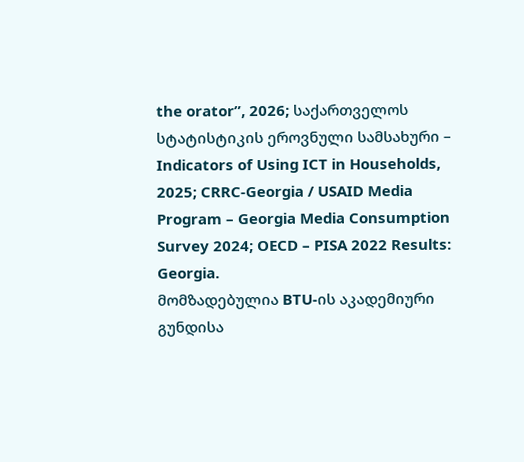the orator”, 2026; საქართველოს სტატისტიკის ეროვნული სამსახური – Indicators of Using ICT in Households, 2025; CRRC-Georgia / USAID Media Program – Georgia Media Consumption Survey 2024; OECD – PISA 2022 Results: Georgia.
მომზადებულია BTU-ის აკადემიური გუნდისა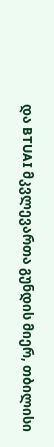და BTUAI მკვლევართა გუნდის მიერ, თბილისი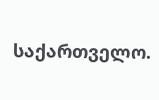საქართველო.